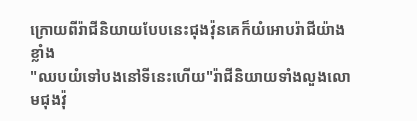ក្រោយពីរ៉ាជីនិយាយបែបនេះជុងវ៉ុនគេក៏យំអោបរ៉ាជីយ៉ាងខ្លាំង
"ឈបយំទៅបងនៅទីនេះហើយ"រ៉ាជីនិយាយទាំងលួងលោមជុងវ៉ុ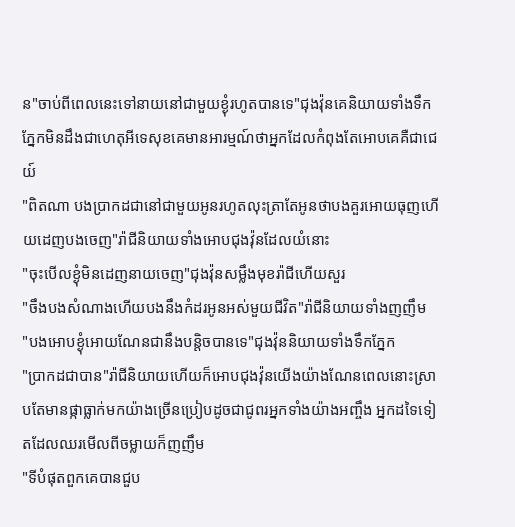ន"ចាប់ពីពេលនេះទៅនាយនៅជាមួយខ្ងុំរហូតបានទេ"ជុងវ៉ុនគេនិយាយទាំងទឹកភ្នែកមិនដឹងជាហេតុអីទេសុខគេមានអារម្មណ៍ថាអ្នកដែលកំពុងតែអោបគេគឺជាជេយ៍
"ពិតណា បងប្រាកដជានៅជាមួយអូនរហូតលុះត្រាតែអូនថាបងគួរអោយធុញហើយដេញបងចេញ"រ៉ាជីនិយាយទាំងអោបជុងវ៉ុនដែលយំនោះ
"ចុះបើលខ្ងុំមិនដេញនាយចេញ"ជុងវ៉ុនសម្លឹងមុខរ៉ាជីហើយសួរ
"ចឹងបងសំណាងហើយបងនឹងកំដរអូនអស់មួយជីវិត"រ៉ាជីនិយាយទាំងញញឹម
"បងអោបខ្ងុំអោយណែនជានឹងបន្តិចបានទេ"ជុងវ៉ុននិយាយទាំងទឹកភ្នែក
"ប្រាកដជាបាន"រ៉ាជីនិយាយហើយក៏អោបជុងវ៉ុនយើងយ៉ាងណែនពេលនោះស្រាបតែមានផ្កាធ្លាក់មកយ៉ាងច្រើនប្រៀបដូចជាជូពរអ្នកទាំងយ៉ាងអញ្ចឹង អ្នកដទៃទៀតដែលឈរមើលពីចម្លាយក៏ញញឹម
"ទីបំផុតពួកគេបានជួប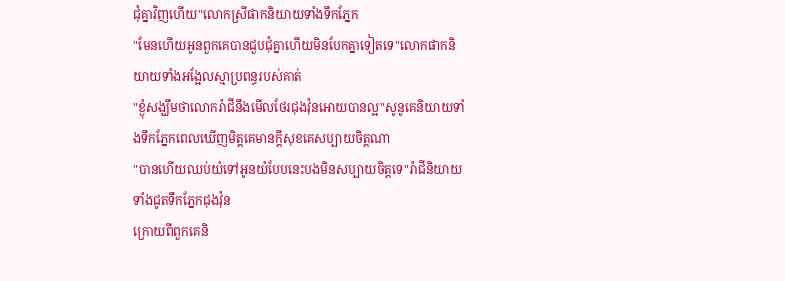ជុំគ្នាវិញហើយ"លោកស្រីផាកនិយាយទាំងទឹកភ្នែក
"មែនហើយអូនពួកគេបានជួបជុំគ្នាហើយមិនបែកគ្នាទៀតទេ"លោកផាកនិយាយទាំងអង្អែលស្មាប្រពន្ធរបស់គាត់
"ខ្ងុំសង្ឃឹមថាលោករ៉ាជីនឹងមើលថែរជុងវ៉ុនអោយបានល្អ"សូនូគេនិយាយទាំងទឹកភ្នែកពេលឃើញមិត្តគេមានក្តីសុខគេសប្បាយចិត្តណា
"បានហើយឈប់យំទៅអូនយំបែបនេះបងមិនសប្បាយចិត្តទេ"រ៉ាជីនិយាយទាំងជូតទឹកភ្នែកជុងវ៉ុន
ក្រោយពីពួកគេនិ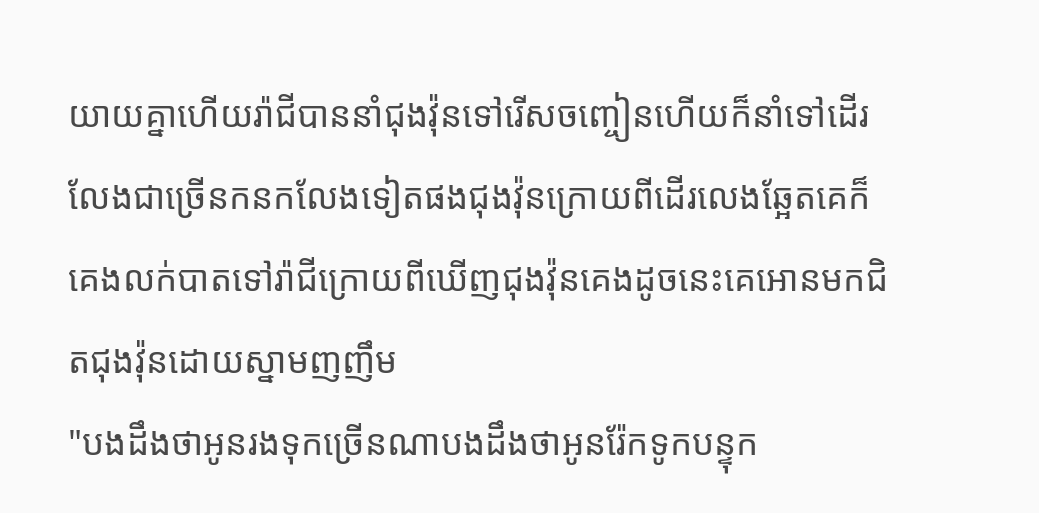យាយគ្នាហើយរ៉ាជីបាននាំជុងវ៉ុនទៅរើសចញ្ចៀនហើយក៏នាំទៅដើរលែងជាច្រើនកនកលែងទៀតផងជុងវ៉ុនក្រោយពីដើរលេងឆ្អែតគេក៏គេងលក់បាតទៅរ៉ាជីក្រោយពីឃើញជុងវ៉ុនគេងដូចនេះគេអោនមកជិតជុងវ៉ុនដោយស្នាមញញឹម
"បងដឹងថាអូនរងទុកច្រើនណាបងដឹងថាអូនរ៉ែកទូកបន្ទុក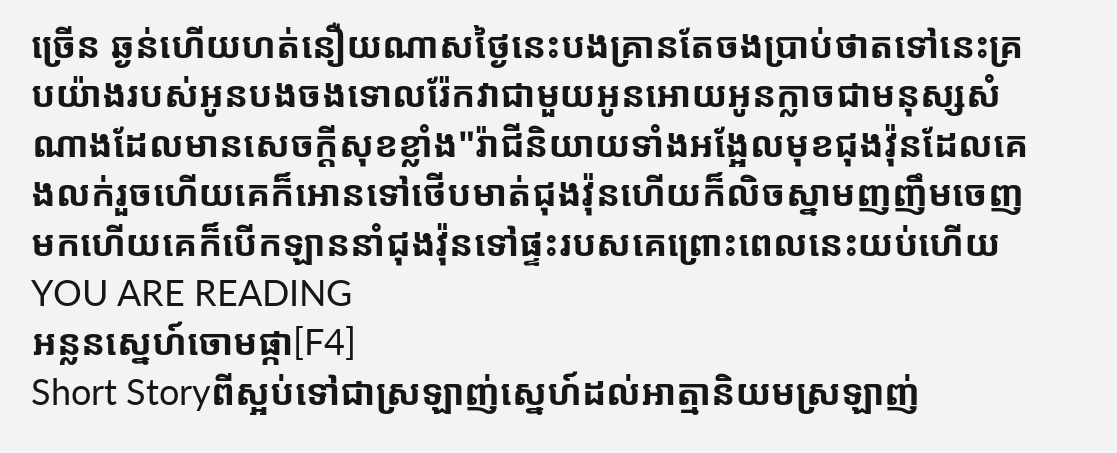ច្រើន ឆ្ងន់ហើយហត់នឿយណាសថ្ងៃនេះបងគ្រានតែចងប្រាប់ថាតទៅនេះគ្របយ៉ាងរបស់អូនបងចងទោលរ៉ែកវាជាមួយអូនអោយអូនក្លាចជាមនុស្សសំណាងដែលមានសេចក្តីសុខខ្លាំង"រ៉ាជីនិយាយទាំងអង្អែលមុខជុងវ៉ុនដែលគេងលក់រួចហើយគេក៏អោនទៅថើបមាត់ជុងវ៉ុនហើយក៏លិចស្នាមញញឹមចេញមកហើយគេក៏បើកឡាននាំជុងវ៉ុនទៅផ្ទះរបសគេព្រោះពេលនេះយប់ហើយ
YOU ARE READING
អន្លនស្នេហ៍ចោមផ្កា[F4]
Short Storyពីស្អប់ទៅជាស្រឡាញ់ស្នេហ៍ដល់អាត្មានិយមស្រឡាញ់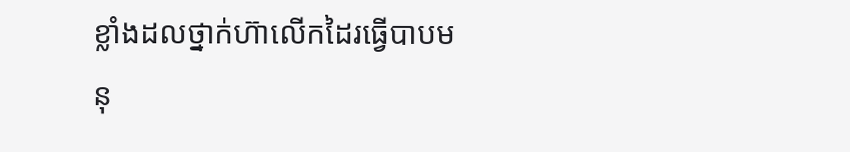ខ្លាំងដលថ្នាក់ហ៊ាលើកដៃរធ្វើបាបមនុ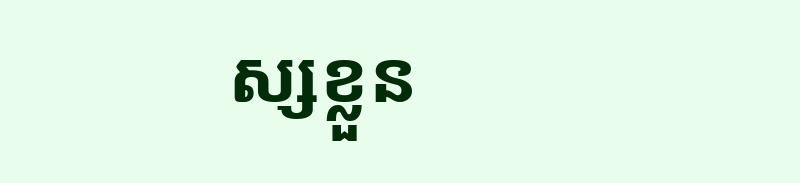ស្សខ្លួន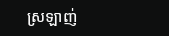ស្រឡាញ់